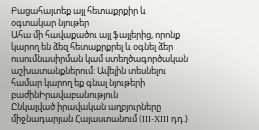Բացահայտեք այլ հետաքրքիր և օգտակար նյութեր
Ահա մի հավաքածու այլ ֆայլերից, որոնք կարող են ձեզ հետաքրքրել և օգնել ձեր ուսումնասիրման կամ ստեղծագործական աշխատանքներում: Ավելին տեսնելու համար կարող եք գնալ նյութերի բաժինԻրավաբանություն
Ընկալված իրավական աղբյուրները միջնադարյան Հայաստանում (III-XIII դդ.)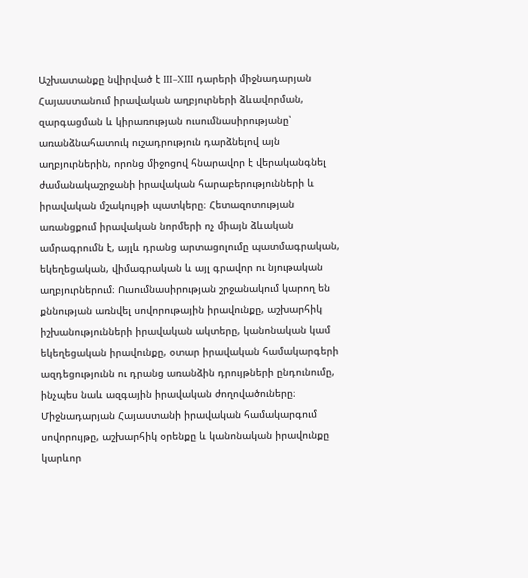Աշխատանքը նվիրված է III–XIII դարերի միջնադարյան Հայաստանում իրավական աղբյուրների ձևավորման, զարգացման և կիրառության ուսումնասիրությանը՝ առանձնահատուկ ուշադրություն դարձնելով այն աղբյուրներին, որոնց միջոցով հնարավոր է վերականգնել ժամանակաշրջանի իրավական հարաբերությունների և իրավական մշակույթի պատկերը։ Հետազոտության առանցքում իրավական նորմերի ոչ միայն ձևական ամրագրումն է, այլև դրանց արտացոլումը պատմագրական, եկեղեցական, վիմագրական և այլ գրավոր ու նյութական աղբյուրներում։ Ուսումնասիրության շրջանակում կարող են քննության առնվել սովորութային իրավունքը, աշխարհիկ իշխանությունների իրավական ակտերը, կանոնական կամ եկեղեցական իրավունքը, օտար իրավական համակարգերի ազդեցությունն ու դրանց առանձին դրույթների ընդունումը, ինչպես նաև ազգային իրավական ժողովածուները։ Միջնադարյան Հայաստանի իրավական համակարգում սովորույթը, աշխարհիկ օրենքը և կանոնական իրավունքը կարևոր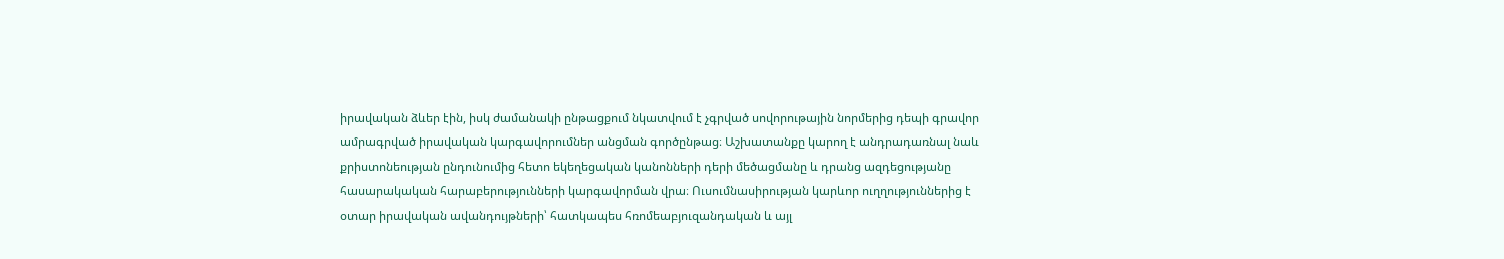իրավական ձևեր էին, իսկ ժամանակի ընթացքում նկատվում է չգրված սովորութային նորմերից դեպի գրավոր ամրագրված իրավական կարգավորումներ անցման գործընթաց։ Աշխատանքը կարող է անդրադառնալ նաև քրիստոնեության ընդունումից հետո եկեղեցական կանոնների դերի մեծացմանը և դրանց ազդեցությանը հասարակական հարաբերությունների կարգավորման վրա։ Ուսումնասիրության կարևոր ուղղություններից է օտար իրավական ավանդույթների՝ հատկապես հռոմեաբյուզանդական և այլ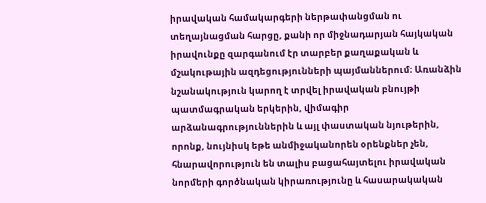իրավական համակարգերի ներթափանցման ու տեղայնացման հարցը, քանի որ միջնադարյան հայկական իրավունքը զարգանում էր տարբեր քաղաքական և մշակութային ազդեցությունների պայմաններում։ Առանձին նշանակություն կարող է տրվել իրավական բնույթի պատմագրական երկերին, վիմագիր արձանագրություններին և այլ փաստական նյութերին, որոնք, նույնիսկ եթե անմիջականորեն օրենքներ չեն, հնարավորություն են տալիս բացահայտելու իրավական նորմերի գործնական կիրառությունը և հասարակական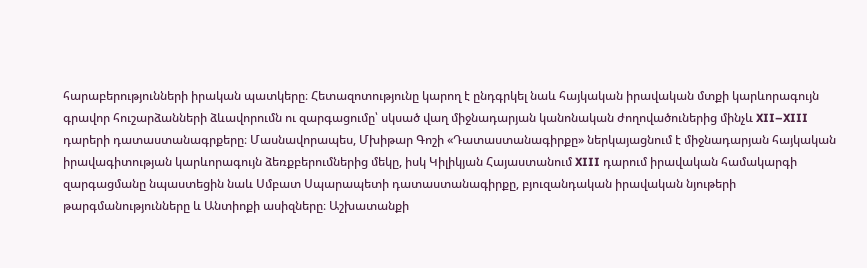հարաբերությունների իրական պատկերը։ Հետազոտությունը կարող է ընդգրկել նաև հայկական իրավական մտքի կարևորագույն գրավոր հուշարձանների ձևավորումն ու զարգացումը՝ սկսած վաղ միջնադարյան կանոնական ժողովածուներից մինչև XII–XIII դարերի դատաստանագրքերը։ Մասնավորապես, Մխիթար Գոշի «Դատաստանագիրքը» ներկայացնում է միջնադարյան հայկական իրավագիտության կարևորագույն ձեռքբերումներից մեկը, իսկ Կիլիկյան Հայաստանում XIII դարում իրավական համակարգի զարգացմանը նպաստեցին նաև Սմբատ Սպարապետի դատաստանագիրքը, բյուզանդական իրավական նյութերի թարգմանությունները և Անտիոքի ասիզները։ Աշխատանքի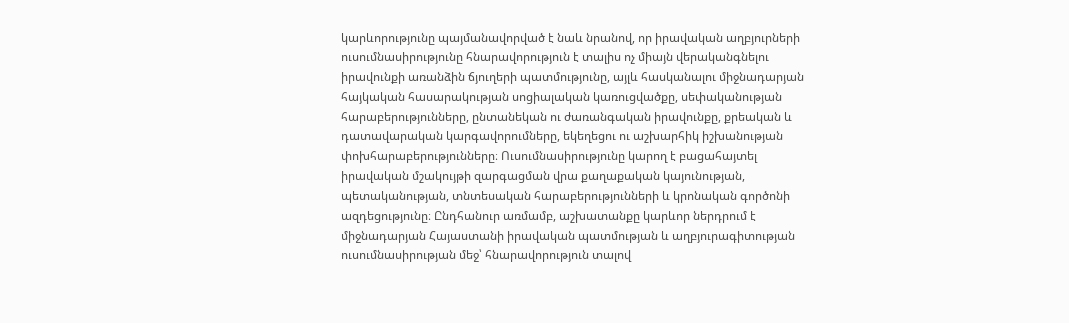կարևորությունը պայմանավորված է նաև նրանով, որ իրավական աղբյուրների ուսումնասիրությունը հնարավորություն է տալիս ոչ միայն վերականգնելու իրավունքի առանձին ճյուղերի պատմությունը, այլև հասկանալու միջնադարյան հայկական հասարակության սոցիալական կառուցվածքը, սեփականության հարաբերությունները, ընտանեկան ու ժառանգական իրավունքը, քրեական և դատավարական կարգավորումները, եկեղեցու ու աշխարհիկ իշխանության փոխհարաբերությունները։ Ուսումնասիրությունը կարող է բացահայտել իրավական մշակույթի զարգացման վրա քաղաքական կայունության, պետականության, տնտեսական հարաբերությունների և կրոնական գործոնի ազդեցությունը։ Ընդհանուր առմամբ, աշխատանքը կարևոր ներդրում է միջնադարյան Հայաստանի իրավական պատմության և աղբյուրագիտության ուսումնասիրության մեջ՝ հնարավորություն տալով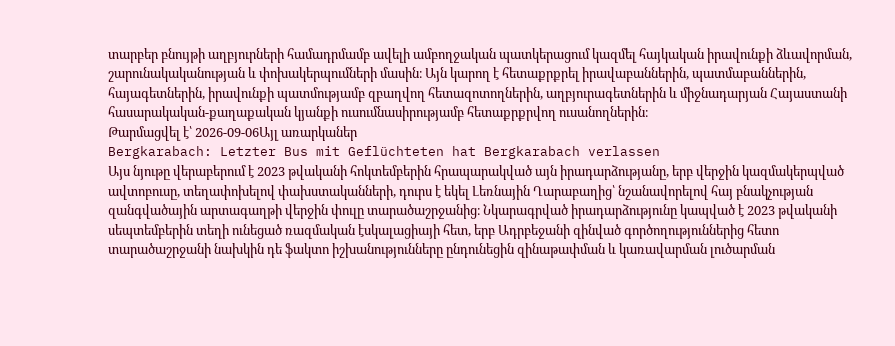տարբեր բնույթի աղբյուրների համադրմամբ ավելի ամբողջական պատկերացում կազմել հայկական իրավունքի ձևավորման, շարունակականության և փոխակերպումների մասին։ Այն կարող է հետաքրքրել իրավաբաններին, պատմաբաններին, հայագետներին, իրավունքի պատմությամբ զբաղվող հետազոտողներին, աղբյուրագետներին և միջնադարյան Հայաստանի հասարակական-քաղաքական կյանքի ուսումնասիրությամբ հետաքրքրվող ուսանողներին։
Թարմացվել է՝ 2026-09-06Այլ առարկաներ
Bergkarabach: Letzter Bus mit Geflüchteten hat Bergkarabach verlassen
Այս նյութը վերաբերում է 2023 թվականի հոկտեմբերին հրապարակված այն իրադարձությանը, երբ վերջին կազմակերպված ավտոբուսը, տեղափոխելով փախստականների, դուրս է եկել Լեռնային Ղարաբաղից՝ նշանավորելով հայ բնակչության զանգվածային արտագաղթի վերջին փուլը տարածաշրջանից։ Նկարագրված իրադարձությունը կապված է 2023 թվականի սեպտեմբերին տեղի ունեցած ռազմական էսկալացիայի հետ, երբ Ադրբեջանի զինված գործողություններից հետո տարածաշրջանի նախկին դե ֆակտո իշխանությունները ընդունեցին զինաթափման և կառավարման լուծարման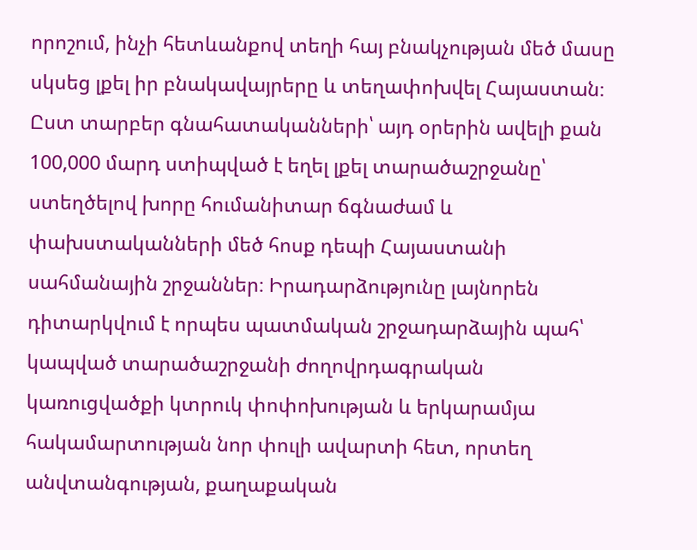որոշում, ինչի հետևանքով տեղի հայ բնակչության մեծ մասը սկսեց լքել իր բնակավայրերը և տեղափոխվել Հայաստան։ Ըստ տարբեր գնահատականների՝ այդ օրերին ավելի քան 100,000 մարդ ստիպված է եղել լքել տարածաշրջանը՝ ստեղծելով խորը հումանիտար ճգնաժամ և փախստականների մեծ հոսք դեպի Հայաստանի սահմանային շրջաններ։ Իրադարձությունը լայնորեն դիտարկվում է որպես պատմական շրջադարձային պահ՝ կապված տարածաշրջանի ժողովրդագրական կառուցվածքի կտրուկ փոփոխության և երկարամյա հակամարտության նոր փուլի ավարտի հետ, որտեղ անվտանգության, քաղաքական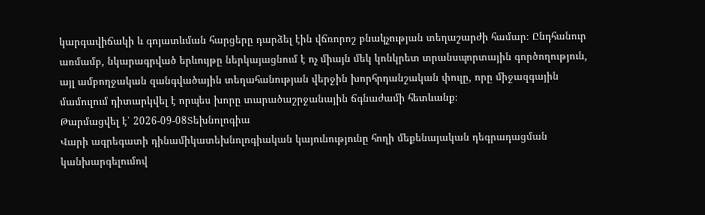կարգավիճակի և գոյատևման հարցերը դարձել էին վճռորոշ բնակչության տեղաշարժի համար։ Ընդհանուր առմամբ, նկարագրված երևույթը ներկայացնում է ոչ միայն մեկ կոնկրետ տրանսպորտային գործողություն, այլ ամբողջական զանգվածային տեղահանության վերջին խորհրդանշական փուլը, որը միջազգային մամուլում դիտարկվել է որպես խորը տարածաշրջանային ճգնաժամի հետևանք։
Թարմացվել է՝ 2026-09-08Տեխնոլոգիա
Վարի ագրեգատի դինամիկատեխնոլոգիական կայունությունը հողի մեքենայական դեգրադացման կանխարգելումով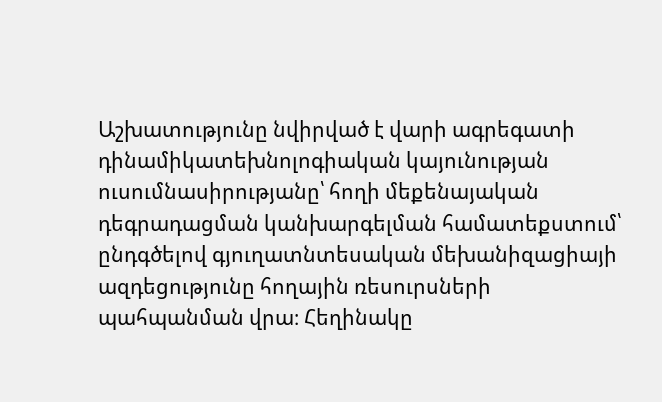Աշխատությունը նվիրված է վարի ագրեգատի դինամիկատեխնոլոգիական կայունության ուսումնասիրությանը՝ հողի մեքենայական դեգրադացման կանխարգելման համատեքստում՝ ընդգծելով գյուղատնտեսական մեխանիզացիայի ազդեցությունը հողային ռեսուրսների պահպանման վրա։ Հեղինակը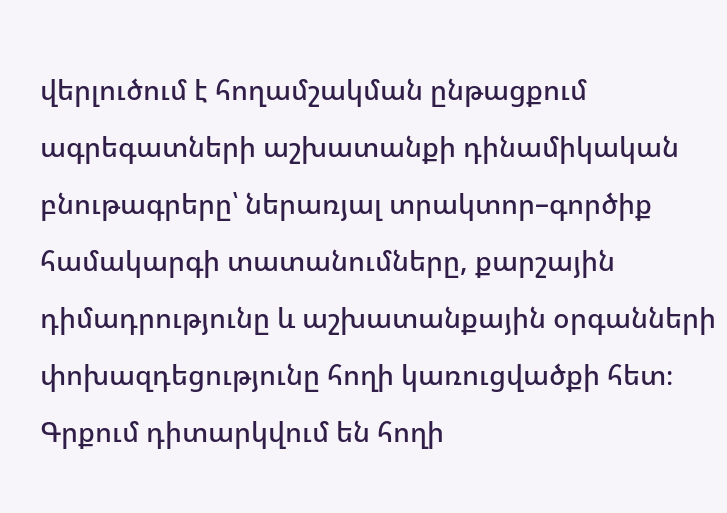վերլուծում է հողամշակման ընթացքում ագրեգատների աշխատանքի դինամիկական բնութագրերը՝ ներառյալ տրակտոր–գործիք համակարգի տատանումները, քարշային դիմադրությունը և աշխատանքային օրգանների փոխազդեցությունը հողի կառուցվածքի հետ։ Գրքում դիտարկվում են հողի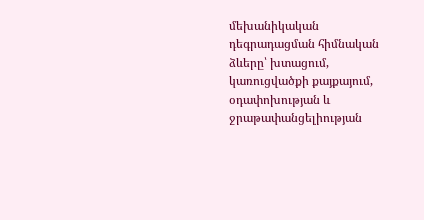մեխանիկական դեգրադացման հիմնական ձևերը՝ խտացում, կառուցվածքի քայքայում, օդափոխության և ջրաթափանցելիության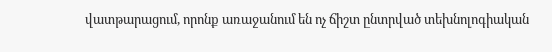վատթարացում, որոնք առաջանում են ոչ ճիշտ ընտրված տեխնոլոգիական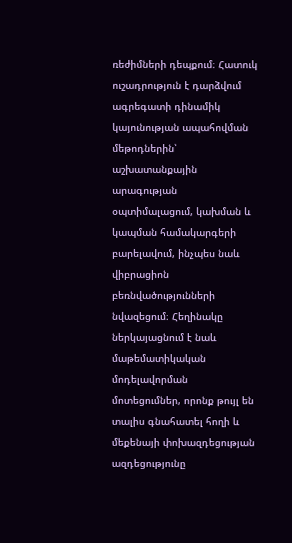ռեժիմների դեպքում։ Հատուկ ուշադրություն է դարձվում ագրեգատի դինամիկ կայունության ապահովման մեթոդներին՝ աշխատանքային արագության օպտիմալացում, կախման և կապման համակարգերի բարելավում, ինչպես նաև վիբրացիոն բեռնվածությունների նվազեցում։ Հեղինակը ներկայացնում է նաև մաթեմատիկական մոդելավորման մոտեցումներ, որոնք թույլ են տալիս գնահատել հողի և մեքենայի փոխազդեցության ազդեցությունը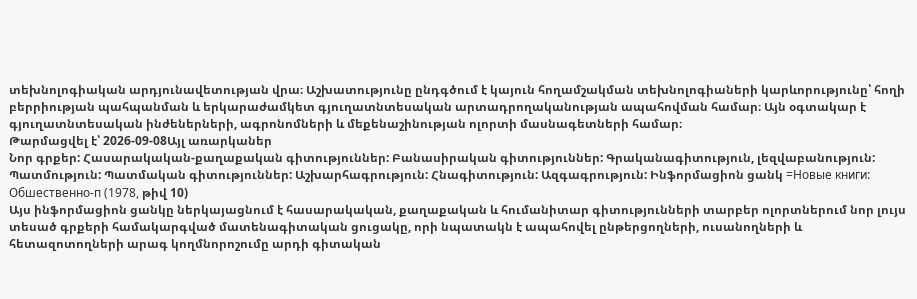տեխնոլոգիական արդյունավետության վրա։ Աշխատությունը ընդգծում է կայուն հողամշակման տեխնոլոգիաների կարևորությունը՝ հողի բերրիության պահպանման և երկարաժամկետ գյուղատնտեսական արտադրողականության ապահովման համար։ Այն օգտակար է գյուղատնտեսական ինժեներների, ագրոնոմների և մեքենաշինության ոլորտի մասնագետների համար։
Թարմացվել է՝ 2026-09-08Այլ առարկաներ
Նոր գրքեր: Հասարակական-քաղաքական գիտություններ: Բանասիրական գիտություններ: Գրականագիտություն, լեզվաբանություն: Պատմություն: Պատմական գիտություններ: Աշխարհագրություն: Հնագիտություն: Ազգագրություն: Ինֆորմացիոն ցանկ =Новые книги: Обшественно-п (1978, թիվ 10)
Այս ինֆորմացիոն ցանկը ներկայացնում է հասարակական, քաղաքական և հումանիտար գիտությունների տարբեր ոլորտներում նոր լույս տեսած գրքերի համակարգված մատենագիտական ցուցակը, որի նպատակն է ապահովել ընթերցողների, ուսանողների և հետազոտողների արագ կողմնորոշումը արդի գիտական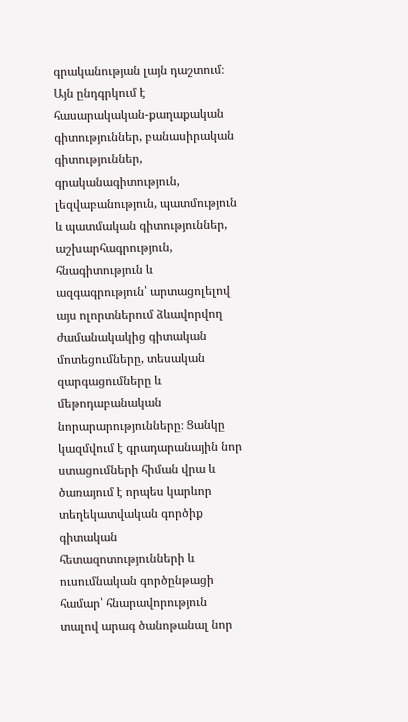գրականության լայն դաշտում։ Այն ընդգրկում է հասարակական-քաղաքական գիտություններ, բանասիրական գիտություններ, գրականագիտություն, լեզվաբանություն, պատմություն և պատմական գիտություններ, աշխարհագրություն, հնագիտություն և ազգագրություն՝ արտացոլելով այս ոլորտներում ձևավորվող ժամանակակից գիտական մոտեցումները, տեսական զարգացումները և մեթոդաբանական նորարարությունները։ Ցանկը կազմվում է գրադարանային նոր ստացումների հիման վրա և ծառայում է որպես կարևոր տեղեկատվական գործիք գիտական հետազոտությունների և ուսումնական գործընթացի համար՝ հնարավորություն տալով արագ ծանոթանալ նոր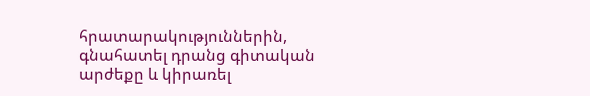հրատարակություններին, գնահատել դրանց գիտական արժեքը և կիրառել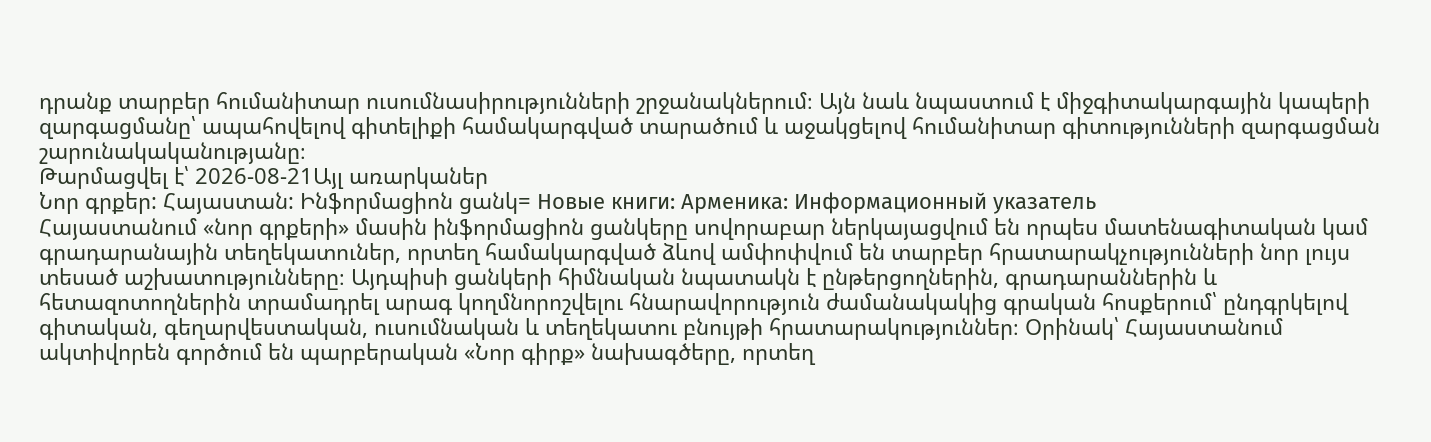դրանք տարբեր հումանիտար ուսումնասիրությունների շրջանակներում։ Այն նաև նպաստում է միջգիտակարգային կապերի զարգացմանը՝ ապահովելով գիտելիքի համակարգված տարածում և աջակցելով հումանիտար գիտությունների զարգացման շարունակականությանը։
Թարմացվել է՝ 2026-08-21Այլ առարկաներ
Նոր գրքեր: Հայաստան: Ինֆորմացիոն ցանկ= Новые книги: Арменика: Информационный указатель
Հայաստանում «նոր գրքերի» մասին ինֆորմացիոն ցանկերը սովորաբար ներկայացվում են որպես մատենագիտական կամ գրադարանային տեղեկատուներ, որտեղ համակարգված ձևով ամփոփվում են տարբեր հրատարակչությունների նոր լույս տեսած աշխատությունները։ Այդպիսի ցանկերի հիմնական նպատակն է ընթերցողներին, գրադարաններին և հետազոտողներին տրամադրել արագ կողմնորոշվելու հնարավորություն ժամանակակից գրական հոսքերում՝ ընդգրկելով գիտական, գեղարվեստական, ուսումնական և տեղեկատու բնույթի հրատարակություններ։ Օրինակ՝ Հայաստանում ակտիվորեն գործում են պարբերական «Նոր գիրք» նախագծերը, որտեղ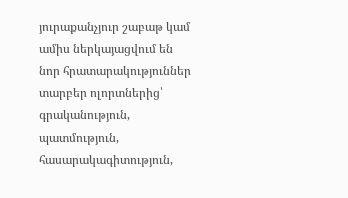յուրաքանչյուր շաբաթ կամ ամիս ներկայացվում են նոր հրատարակություններ տարբեր ոլորտներից՝ գրականություն, պատմություն, հասարակագիտություն,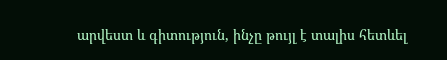արվեստ և գիտություն, ինչը թույլ է տալիս հետևել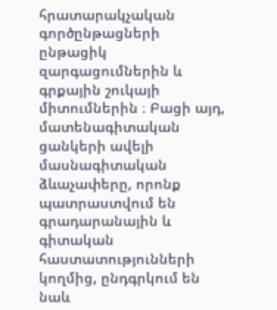հրատարակչական գործընթացների ընթացիկ զարգացումներին և գրքային շուկայի միտումներին ։ Բացի այդ, մատենագիտական ցանկերի ավելի մասնագիտական ձևաչափերը, որոնք պատրաստվում են գրադարանային և գիտական հաստատությունների կողմից, ընդգրկում են նաև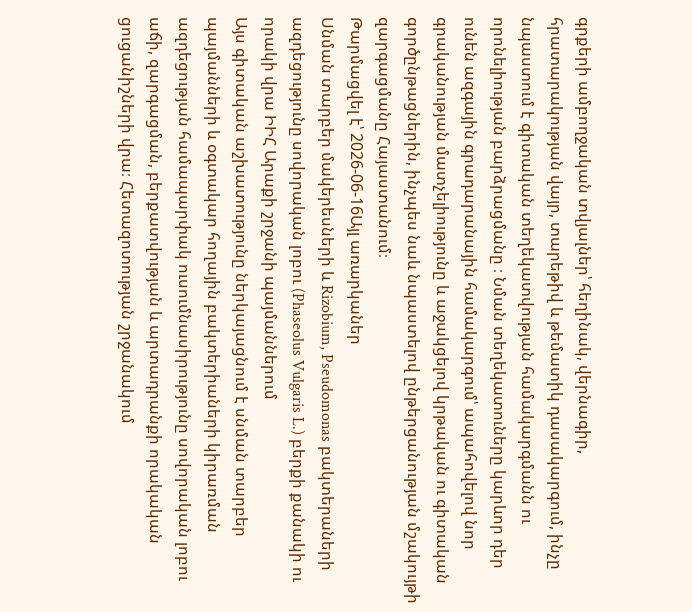գրքերի ամբողջական տվյալներ՝ հեղինակ, վերնագիր, հրատարակության վայր, տարեթիվ և թեմատիկ դասակարգում, ինչը նպաստում է գիտական տեղեկատվության համակարգմանն ու որոնելիության բարձրացմանը ։ Նման տեղեկատուները կարևոր դեր ունեն ազգային գրադարանային համակարգում՝ ապահովելով նոր գրականության մատչելիությունը և աջակցելով կրթական ու գիտական գործընթացներին, ինչպես նաև նպաստելով ընթերցանության մշակույթի զարգացմանը Հայաստանում։
Թարմացվել է՝ 2026-06-16Այլ առարկաներ
Սնման տարբեր մակերեսների և Rizobium, Pseudomonas բակտերաների ազդեցությունը սովորական լոբու (Phaseolus Vulgaris L.) բերքի քանակի ու որակի վրա ԻԻՀ Արաքի շրջանի պայմաններում
Այս գիտական աշխատությունը ներկայացնում է սնման տարբեր պայմանների և օգտակար հողային բակտերիաների կիրառման ազդեցության համապարփակ ուսումնասիրությունը սովորական լոբու աճի, զարգացման, բերքատվության և արտադրանքի որակական ցուցանիշների վրա։ Հետազոտության շրջանակում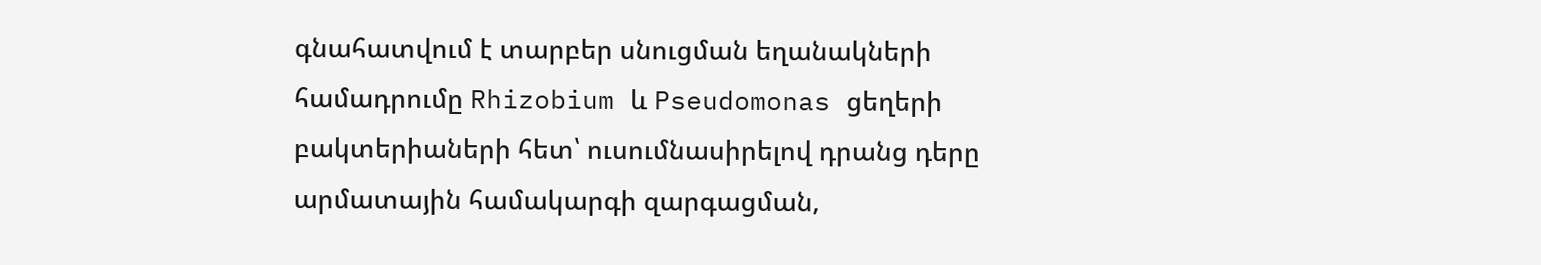գնահատվում է տարբեր սնուցման եղանակների համադրումը Rhizobium և Pseudomonas ցեղերի բակտերիաների հետ՝ ուսումնասիրելով դրանց դերը արմատային համակարգի զարգացման,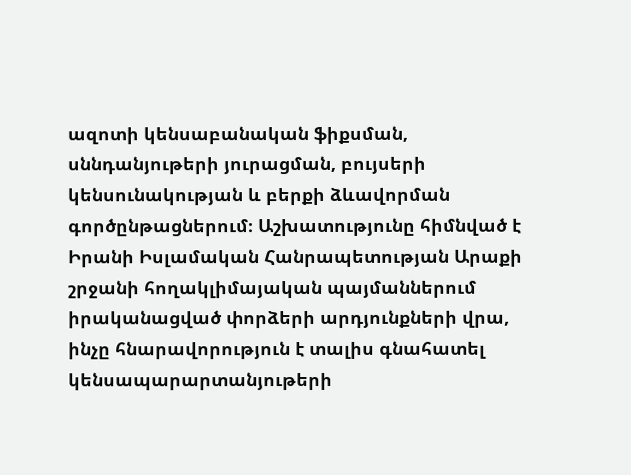ազոտի կենսաբանական ֆիքսման, սննդանյութերի յուրացման, բույսերի կենսունակության և բերքի ձևավորման գործընթացներում։ Աշխատությունը հիմնված է Իրանի Իսլամական Հանրապետության Արաքի շրջանի հողակլիմայական պայմաններում իրականացված փորձերի արդյունքների վրա, ինչը հնարավորություն է տալիս գնահատել կենսապարարտանյութերի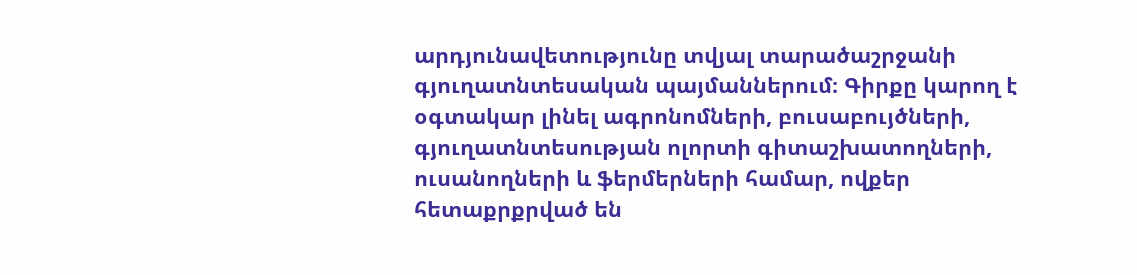արդյունավետությունը տվյալ տարածաշրջանի գյուղատնտեսական պայմաններում։ Գիրքը կարող է օգտակար լինել ագրոնոմների, բուսաբույծների, գյուղատնտեսության ոլորտի գիտաշխատողների, ուսանողների և ֆերմերների համար, ովքեր հետաքրքրված են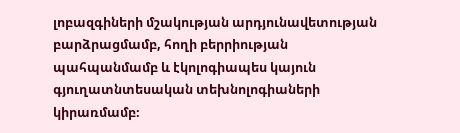լոբազգիների մշակության արդյունավետության բարձրացմամբ, հողի բերրիության պահպանմամբ և էկոլոգիապես կայուն գյուղատնտեսական տեխնոլոգիաների կիրառմամբ։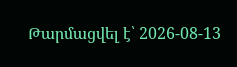Թարմացվել է՝ 2026-08-13